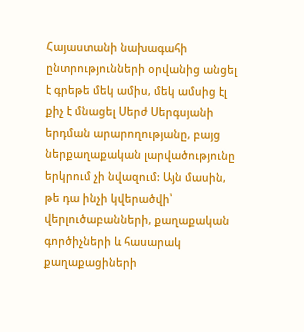Հայաստանի նախագահի ընտրությունների օրվանից անցել է գրեթե մեկ ամիս, մեկ ամսից էլ քիչ է մնացել Սերժ Սերգսյանի երդման արարողությանը, բայց ներքաղաքական լարվածությունը երկրում չի նվազում: Այն մասին, թե դա ինչի կվերածվի՝ վերլուծաբանների, քաղաքական գործիչների և հասարակ քաղաքացիների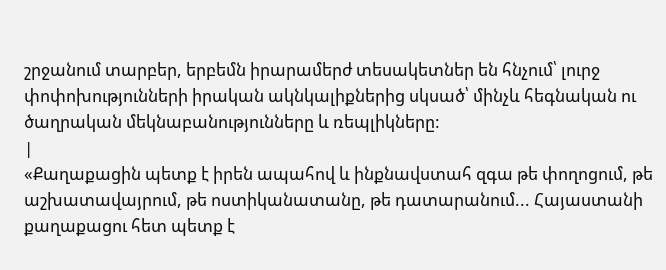շրջանում տարբեր, երբեմն իրարամերժ տեսակետներ են հնչում՝ լուրջ փոփոխությունների իրական ակնկալիքներից սկսած՝ մինչև հեգնական ու ծաղրական մեկնաբանությունները և ռեպլիկները:
|
«Քաղաքացին պետք է իրեն ապահով և ինքնավստահ զգա թե փողոցում, թե աշխատավայրում, թե ոստիկանատանը, թե դատարանում... Հայաստանի քաղաքացու հետ պետք է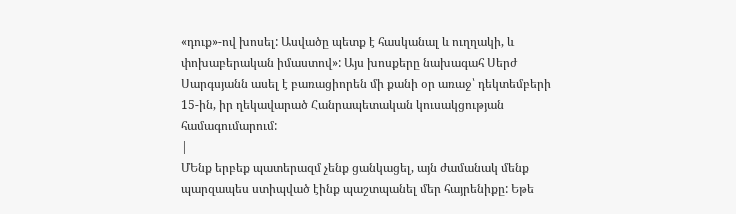«դուք»-ով խոսել: Ասվածը պետք է հասկանալ և ուղղակի, և փոխաբերական իմաստով»: Այս խոսքերը նախագահ Սերժ Սարգսյանն ասել է բառացիորեն մի քանի օր առաջ՝ դեկտեմբերի 15-ին, իր ղեկավարած Հանրապետական կուսակցության համագումարում:
|
ՄԵնք երբեք պատերազմ չենք ցանկացել, այն ժամանակ մենք պարզապես ստիպված էինք պաշտպանել մեր հայրենիքը: Եթե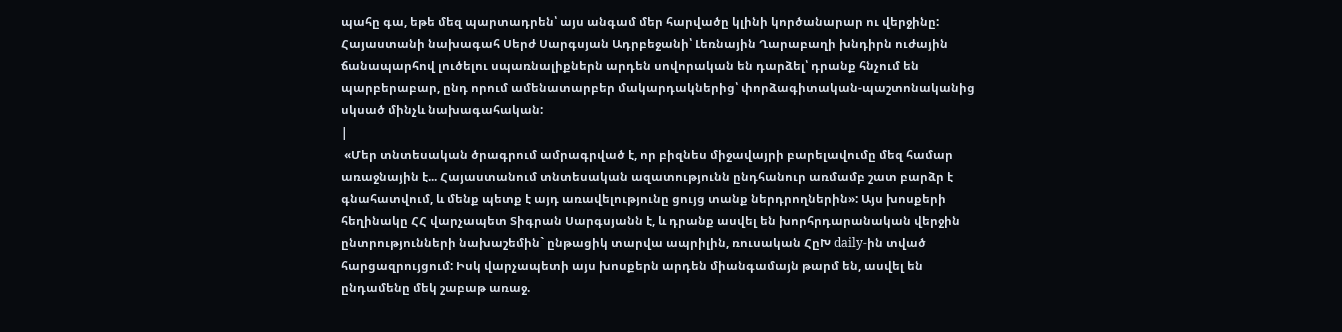պահը գա, եթե մեզ պարտադրեն՝ այս անգամ մեր հարվածը կլինի կործանարար ու վերջինը: Հայաստանի նախագահ Սերժ Սարգսյան Ադրբեջանի՝ Լեռնային Ղարաբաղի խնդիրն ուժային ճանապարհով լուծելու սպառնալիքներն արդեն սովորական են դարձել՝ դրանք հնչում են պարբերաբար, ընդ որում ամենատարբեր մակարդակներից՝ փորձագիտական-պաշտոնականից սկսած մինչև նախագահական:
|
 «Մեր տնտեսական ծրագրում ամրագրված է, որ բիզնես միջավայրի բարելավումը մեզ համար առաջնային է... Հայաստանում տնտեսական ազատությունն ընդհանուր առմամբ շատ բարձր է գնահատվում, և մենք պետք է այդ առավելությունը ցույց տանք ներդրողներին»: Այս խոսքերի հեղինակը ՀՀ վարչապետ Տիգրան Սարգսյանն է, և դրանք ասվել են խորհրդարանական վերջին ընտրությունների նախաշեմին` ընթացիկ տարվա ապրիլին, ռուսական ՀըԽ daily-ին տված հարցազրույցում: Իսկ վարչապետի այս խոսքերն արդեն միանգամայն թարմ են, ասվել են ընդամենը մեկ շաբաթ առաջ.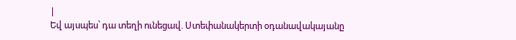|
Եվ այսպես՝ դա տեղի ունեցավ. Ստեփանակերտի օդանավակայանը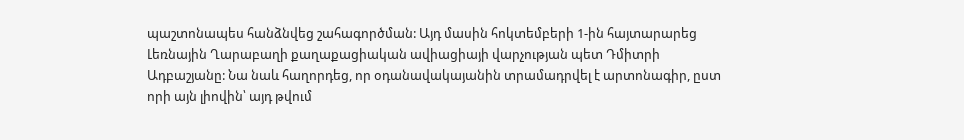պաշտոնապես հանձնվեց շահագործման: Այդ մասին հոկտեմբերի 1-ին հայտարարեց Լեռնային Ղարաբաղի քաղաքացիական ավիացիայի վարչության պետ Դմիտրի Ադբաշյանը: Նա նաև հաղորդեց, որ օդանավակայանին տրամադրվել է արտոնագիր, ըստ որի այն լիովին՝ այդ թվում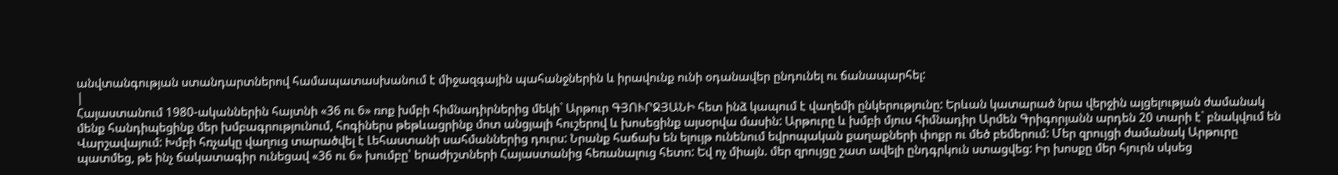անվտանգության ստանդարտներով համապատասխանում է միջազգային պահանջներին և իրավունք ունի օդանավեր ընդունել ու ճանապարհել:
|
Հայաստանում 1980-ականներին հայտնի «36 ու 6» ռոք խմբի հիմնադիրներից մեկի` Արթուր ԳՅՈՒՐՋՅԱՆԻ հետ ինձ կապում է վաղեմի ընկերությունը: Երևան կատարած նրա վերջին այցելության ժամանակ մենք հանդիպեցինք մեր խմբագրությունում, հոգիներս թեթևացրինք մոտ անցյալի հուշերով և խոսեցինք այսօրվա մասին: Արթուրը և խմբի մյուս հիմնադիր Արմեն Գրիգորյանն արդեն 20 տարի է` բնակվում են Վարշավայում: Խմբի հռչակը վաղուց տարածվել է Լեհաստանի սահմաններից դուրս: Նրանք հաճախ են ելույթ ունենում եվրոպական քաղաքների փոքր ու մեծ բեմերում: Մեր զրույցի ժամանակ Արթուրը պատմեց, թե ինչ ճակատագիր ունեցավ «36 ու 6» խումբը՝ երաժիշտների Հայաստանից հեռանալուց հետո: Եվ ոչ միայն. մեր զրույցը շատ ավելի ընդգրկուն ստացվեց: Իր խոսքը մեր հյուրն սկսեց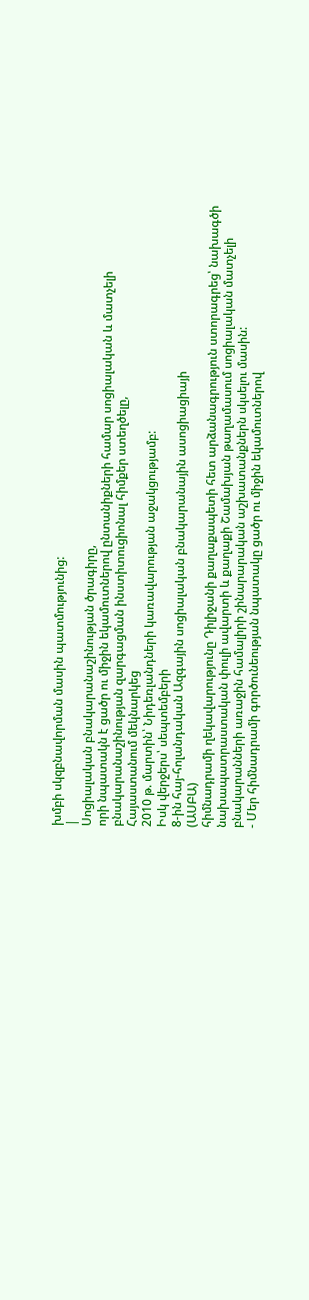խմբի սկզբնավորման մասին պատմությունից:
|
Սոցիալական բնակարանաշինության ծրագիրը,
որի նպատակն է ցածր ու միջին եկամուտներով ընտանիքների համար սոցիալական և մատչելի բնակարանաշինության զարգացման ինստիտուցիոնալ հիմքեր ստեղծելը,
Հայաստանում մեկնարկեց
2010 թ. մարտին՝ Նիդեռլանդների կառավարության աջակցությամբ:
Իսկ վերջերս՝ սեպտեմբերի
8-ին հայ-հոլանդական Ազգային սոցիալական բնակարանային ասոցիացիայի
(ԱՍԲԱ)
հիմնադրամի ղեկավարությունը Դիլիջանի քաղաքապետի հետ արձանագրություն ստորագրեց՝ նախագծի նախապատրաստական փուլի ավարտի և քաղաքի Շամախյան թաղամասում սոցիալական մատչելի բնակարանների առաջին համալիրի շինարարական աշխատանքներն սկսելու մասին:
- Մեր հիմնադրամի գործունեության նպատակը ցածր ու միջին եկամուտներով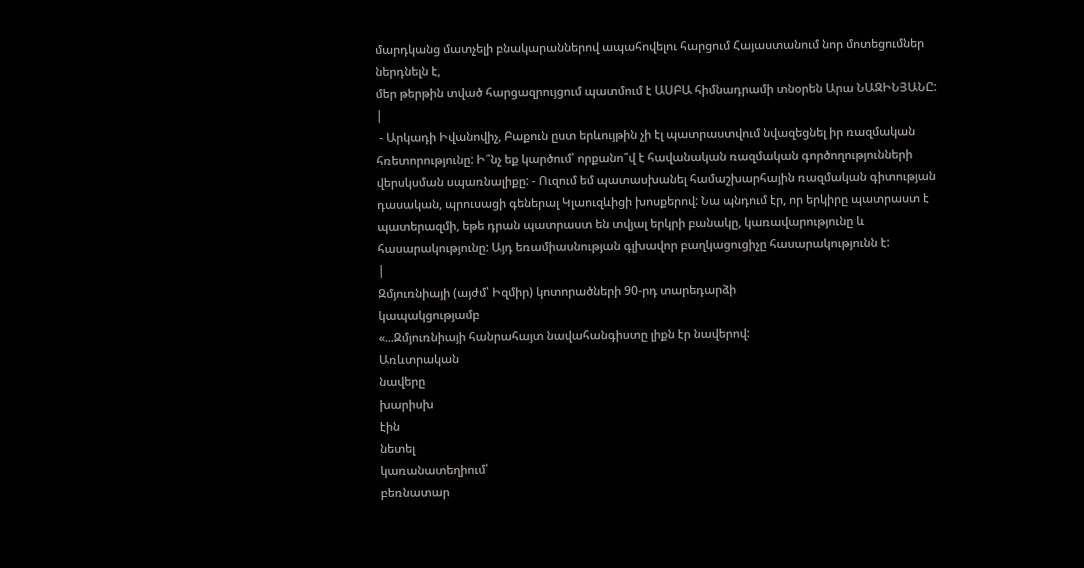մարդկանց մատչելի բնակարաններով ապահովելու հարցում Հայաստանում նոր մոտեցումներ ներդնելն է,
մեր թերթին տված հարցազրույցում պատմում է ԱՍԲԱ հիմնադրամի տնօրեն Արա ՆԱԶԻՆՅԱՆԸ:
|
 - Արկադի Իվանովիչ, Բաքուն ըստ երևույթին չի էլ պատրաստվում նվազեցնել իր ռազմական հռետորությունը: Ի՞նչ եք կարծում՝ որքանո՞վ է հավանական ռազմական գործողությունների վերսկսման սպառնալիքը: - Ուզում եմ պատասխանել համաշխարհային ռազմական գիտության դասական, պրուսացի գեներալ Կլաուզևիցի խոսքերով: Նա պնդում էր, որ երկիրը պատրաստ է պատերազմի, եթե դրան պատրաստ են տվյալ երկրի բանակը, կառավարությունը և հասարակությունը: Այդ եռամիասնության գլխավոր բաղկացուցիչը հասարակությունն է:
|
Զմյուռնիայի (այժմ՝ Իզմիր) կոտորածների 90-րդ տարեդարձի
կապակցությամբ
«...Զմյուռնիայի հանրահայտ նավահանգիստը լիքն էր նավերով:
Առևտրական
նավերը
խարիսխ
էին
նետել
կառանատեղիում՝
բեռնատար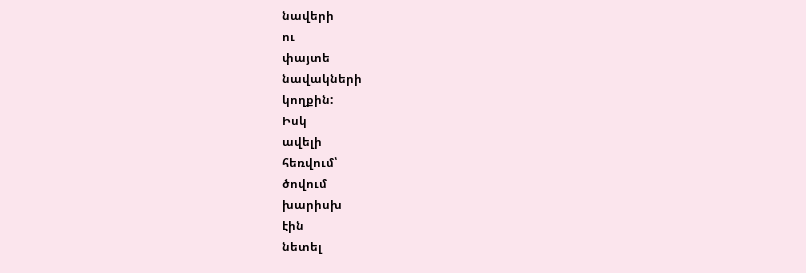նավերի
ու
փայտե
նավակների
կողքին:
Իսկ
ավելի
հեռվում՝
ծովում
խարիսխ
էին
նետել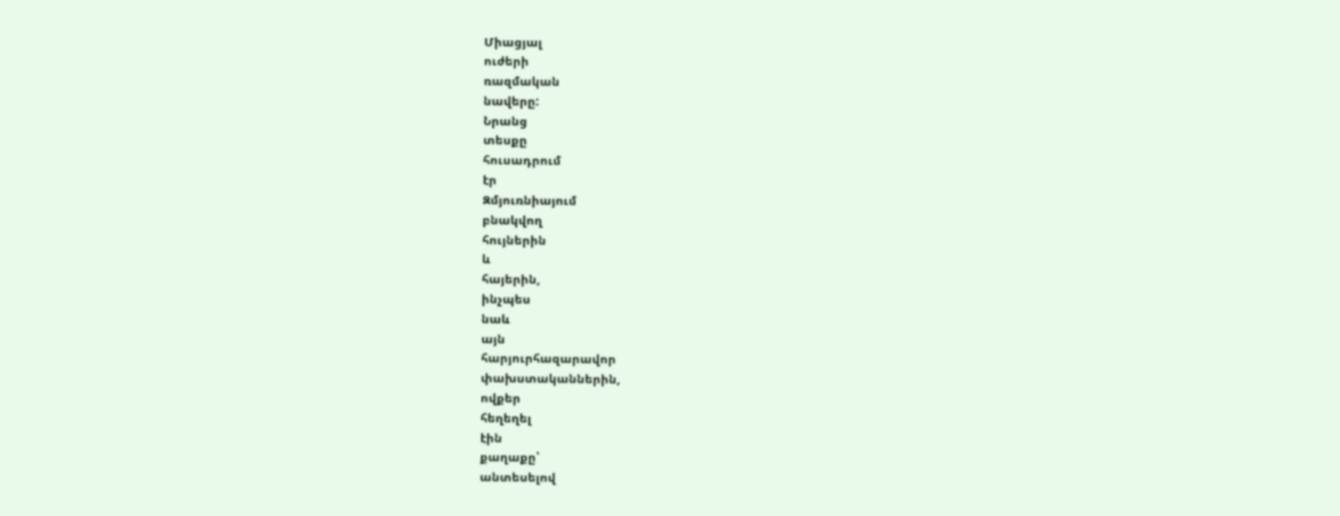Միացյալ
ուժերի
ռազմական
նավերը:
Նրանց
տեսքը
հուսադրում
էր
Զմյուռնիայում
բնակվող
հույներին
և
հայերին,
ինչպես
նաև
այն
հարյուրհազարավոր
փախստականներին,
ովքեր
հեղեղել
էին
քաղաքը՝
անտեսելով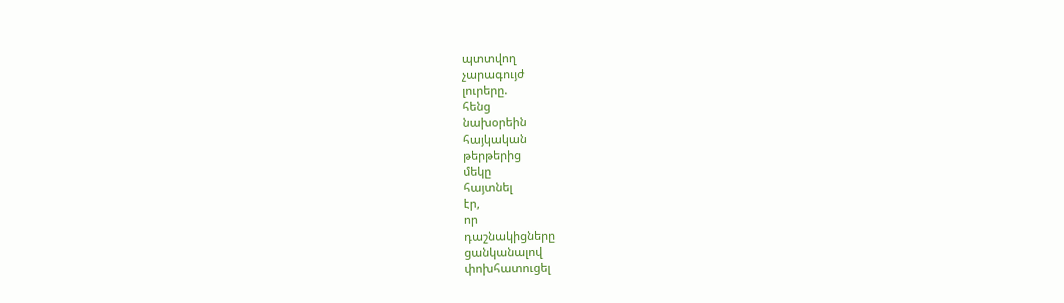պտտվող
չարագույժ
լուրերը.
հենց
նախօրեին
հայկական
թերթերից
մեկը
հայտնել
էր,
որ
դաշնակիցները
ցանկանալով
փոխհատուցել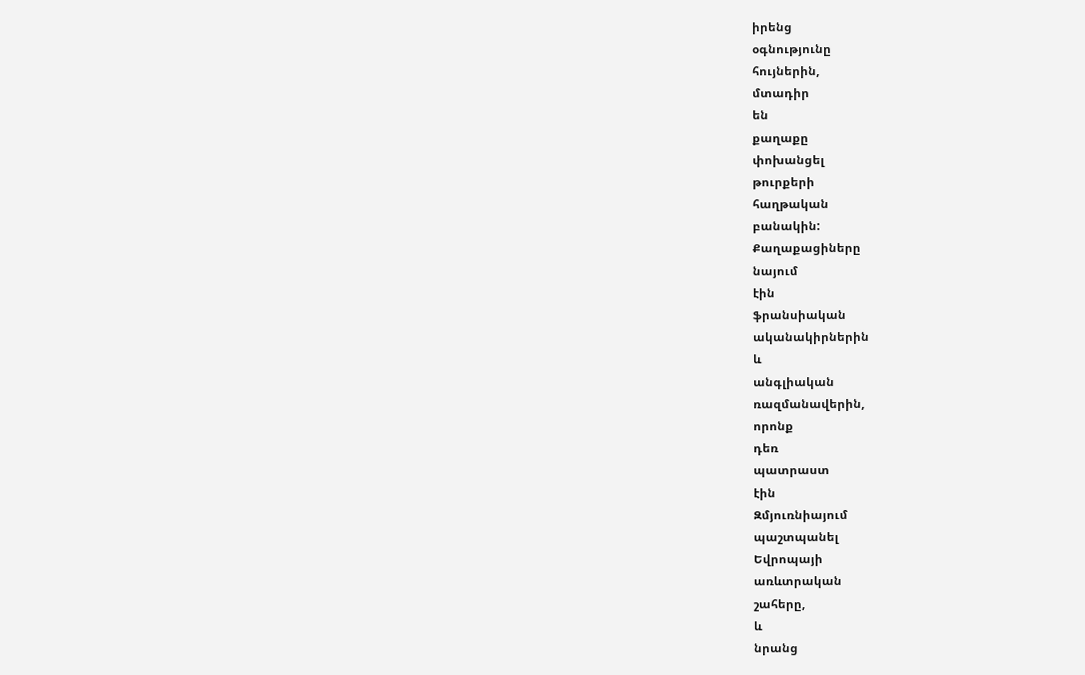իրենց
օգնությունը
հույներին,
մտադիր
են
քաղաքը
փոխանցել
թուրքերի
հաղթական
բանակին:
Քաղաքացիները
նայում
էին
ֆրանսիական
ականակիրներին
և
անգլիական
ռազմանավերին,
որոնք
դեռ
պատրաստ
էին
Զմյուռնիայում
պաշտպանել
Եվրոպայի
առևտրական
շահերը,
և
նրանց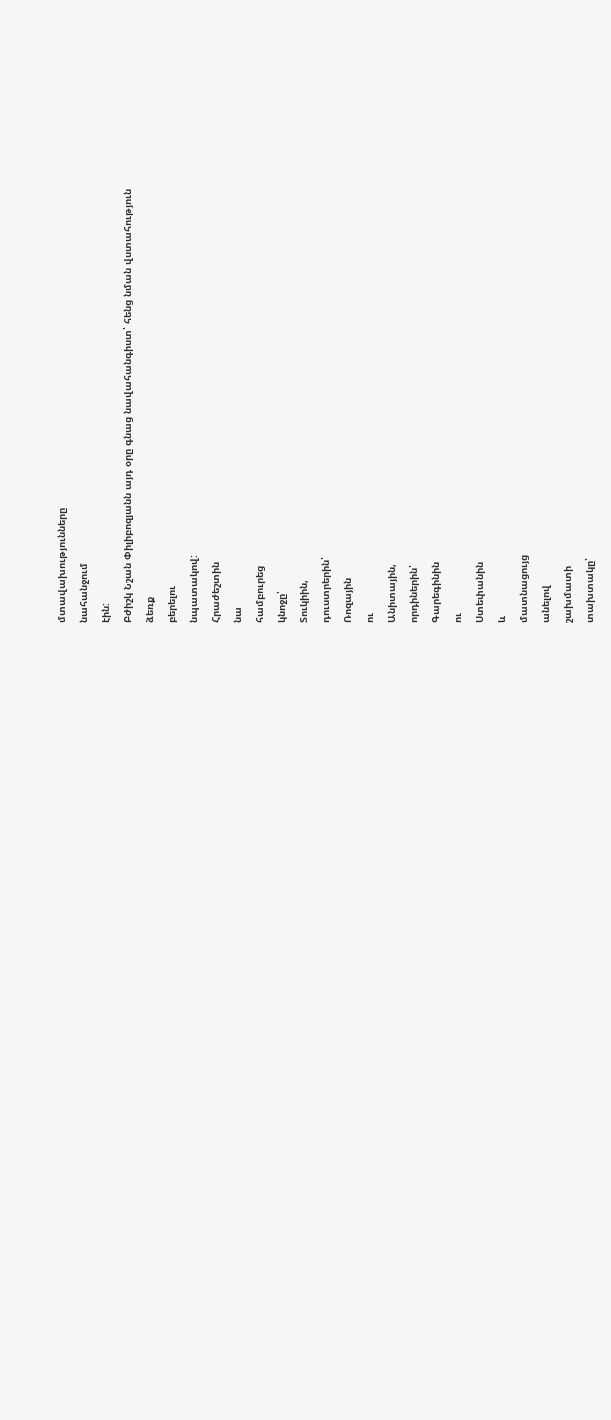մտավախությունները
նահանջում
էին:
Բժիշկ Նշան Փիլիբոզյանն այդ օրը գնաց նավահանգիստ՝ հենց նման վստահություն
ձեռք
բերելու
նպատակով:
Հրաժեշտին
նա
համբուրեց
կնոջը՝
Տուկիին,
դուստրերին՝
Ռոզային
ու
Անիտային,
որդիներին՝
Գարեգինին
ու
Ստեփանին
և
մատնացույց
անելով
շախմատի
տախտակը՝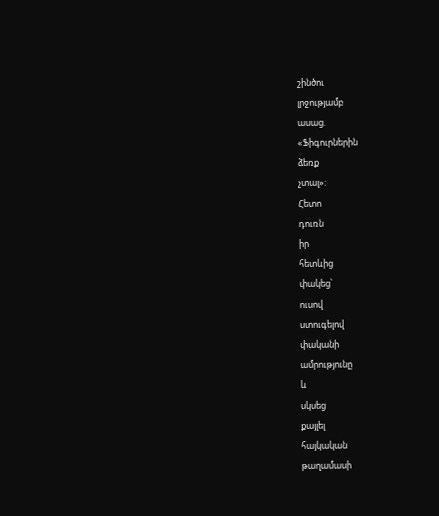շինծու
լրջությամբ
ասաց.
«Ֆիգուրներին
ձեռք
չտալ»:
Հետո
դուռն
իր
հետևից
փակեց՝
ուսով
ստուգելով
փականի
ամրությունը
և
սկսեց
քայլել
հայկական
թաղամասի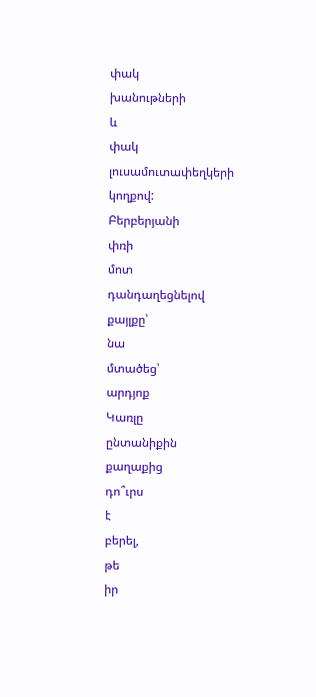փակ
խանութների
և
փակ
լուսամուտափեղկերի
կողքով:
Բերբերյանի
փռի
մոտ
դանդաղեցնելով
քայլքը՝
նա
մտածեց՝
արդյոք
Կառլը
ընտանիքին
քաղաքից
դո՞ւրս
է
բերել,
թե
իր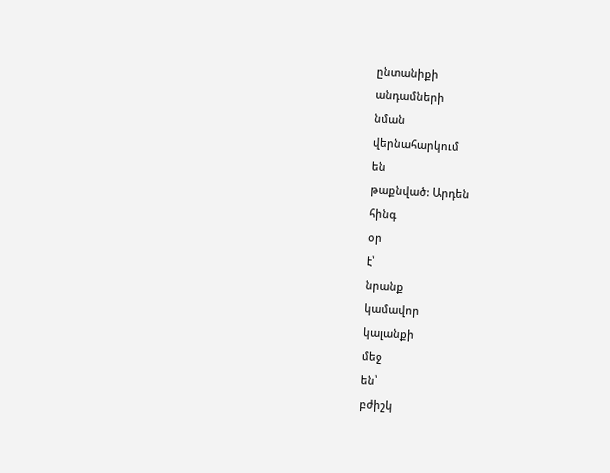ընտանիքի
անդամների
նման
վերնահարկում
են
թաքնված: Արդեն
հինգ
օր
է՝
նրանք
կամավոր
կալանքի
մեջ
են՝
բժիշկ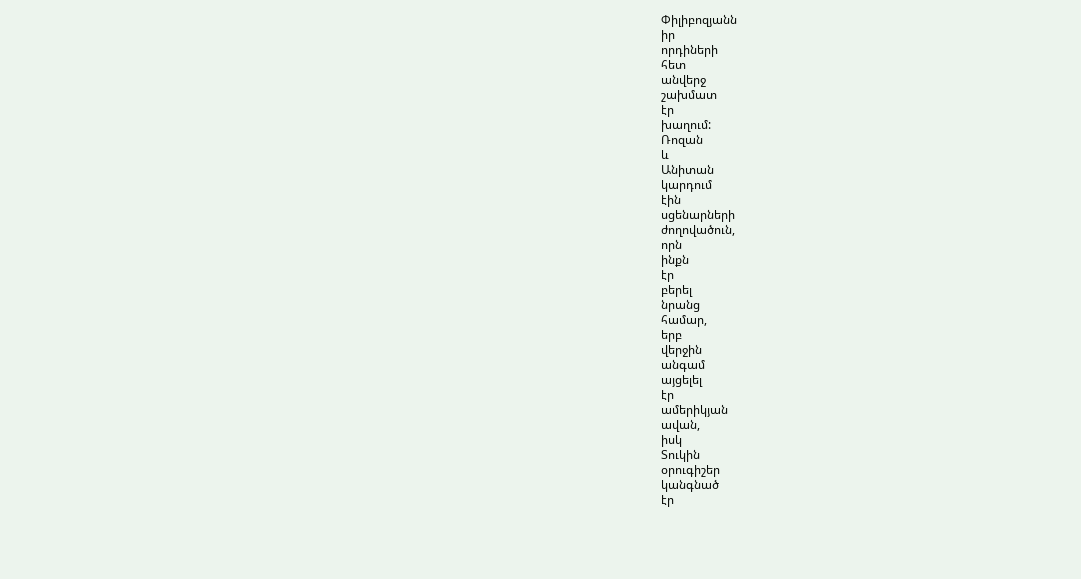Փիլիբոզյանն
իր
որդիների
հետ
անվերջ
շախմատ
էր
խաղում:
Ռոզան
և
Անիտան
կարդում
էին
սցենարների
ժողովածուն,
որն
ինքն
էր
բերել
նրանց
համար,
երբ
վերջին
անգամ
այցելել
էր
ամերիկյան
ավան,
իսկ
Տուկին
օրուգիշեր
կանգնած
էր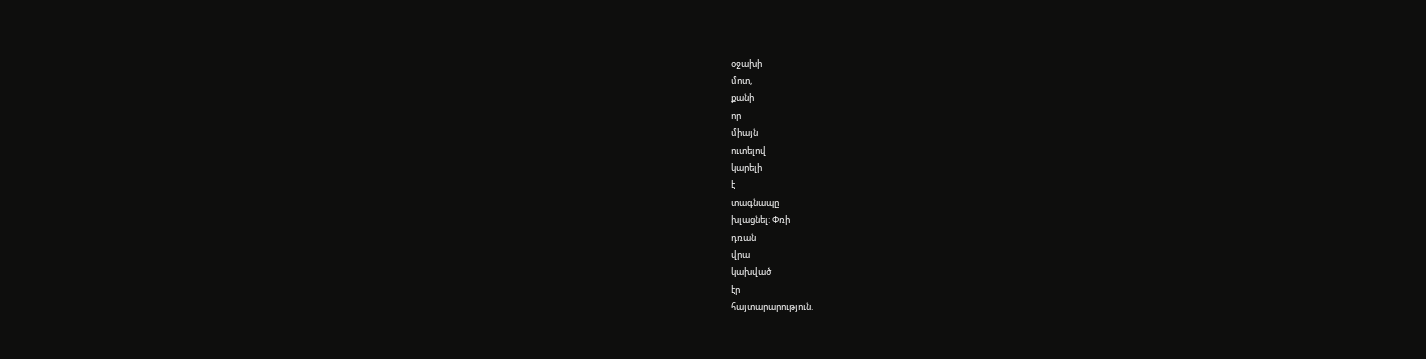օջախի
մոտ,
քանի
որ
միայն
ուտելով
կարելի
է
տագնապը
խլացնել: Փռի
դռան
վրա
կախված
էր
հայտարարություն.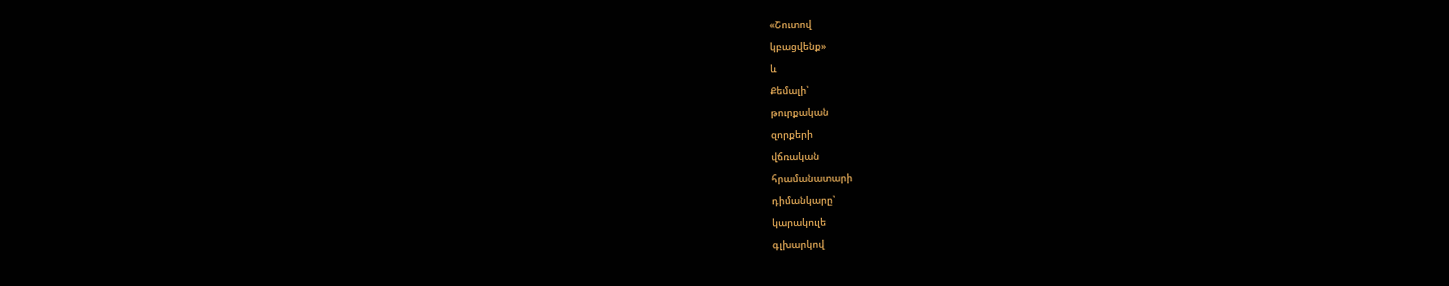«Շուտով
կբացվենք»
և
Քեմալի՝
թուրքական
զորքերի
վճռական
հրամանատարի
դիմանկարը՝
կարակուլե
գլխարկով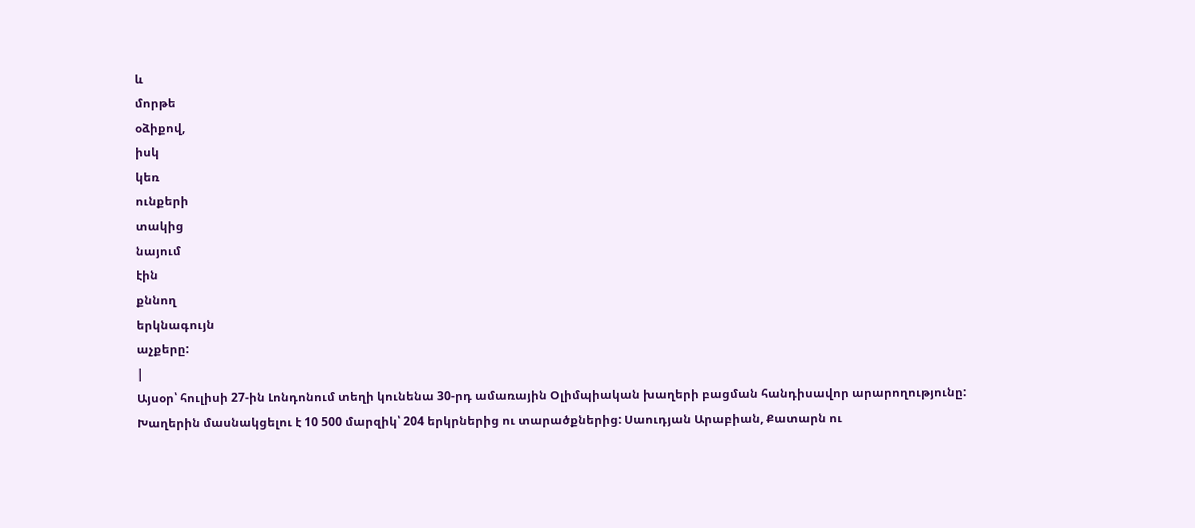և
մորթե
օձիքով,
իսկ
կեռ
ունքերի
տակից
նայում
էին
քննող
երկնագույն
աչքերը:
|
Այսօր՝ հուլիսի 27-ին Լոնդոնում տեղի կունենա 30-րդ ամառային Օլիմպիական խաղերի բացման հանդիսավոր արարողությունը: Խաղերին մասնակցելու է 10 500 մարզիկ՝ 204 երկրներից ու տարածքներից: Սաուդյան Արաբիան, Քատարն ու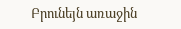Բրունեյն առաջին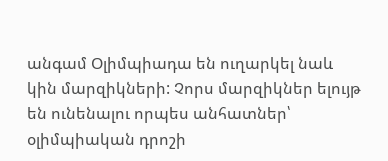անգամ Օլիմպիադա են ուղարկել նաև կին մարզիկների: Չորս մարզիկներ ելույթ են ունենալու որպես անհատներ՝ օլիմպիական դրոշի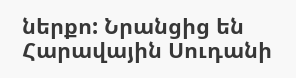ներքո: Նրանցից են Հարավային Սուդանի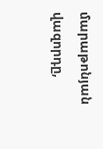մարաթոնյան վազորդը,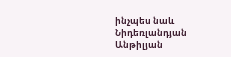ինչպես նաև Նիդեռլանդյան Անթիլյան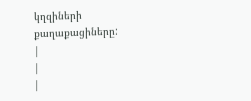կղզիների քաղաքացիները:
|
|
|